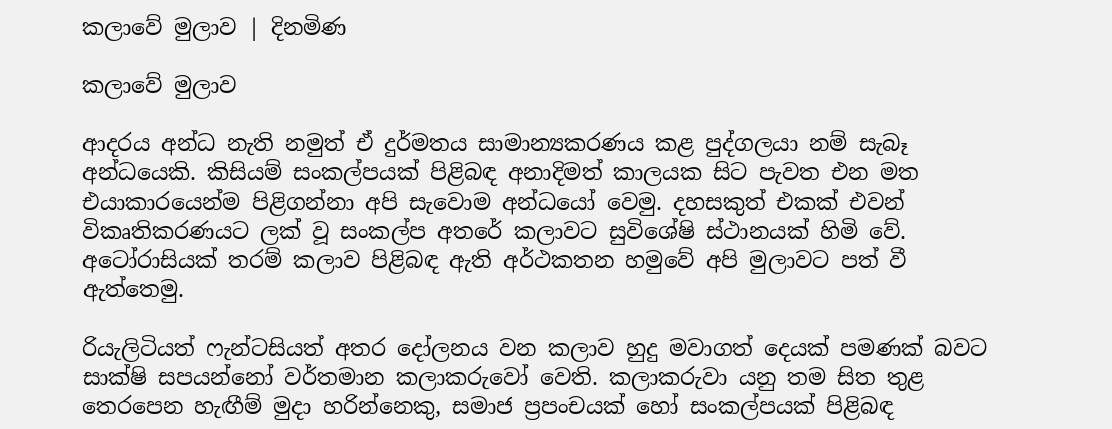කලාවේ මුලාව | දිනමිණ

කලාවේ මුලාව

ආදරය අන්ධ නැති නමුත් ඒ දුර්මතය සාමාන්‍යකරණය කළ පුද්ගලයා නම් සැබෑ අන්ධයෙකි. කිසියම් සංකල්පයක් පිළිබඳ අනාදිමත් කාලයක සිට පැවත එන මත එයාකාරයෙන්ම පිළිගන්නා අපි සැවොම අන්ධයෝ වෙමු. දහසකුත් එකක් එවන් විකෘතිකරණයට ලක් වූ සංකල්ප අතරේ කලාවට සුවිශේෂි ස්ථානයක් හිමි වේ. අටෝරාසියක් තරම් කලාව පිළිබඳ ඇති අර්ථකතන හමුවේ අපි මුලාවට පත් වී ඇත්තෙමු.

රියැලිටියත් ෆැන්ටසියත් අතර දෝලනය වන කලාව හුදු මවාගත් දෙයක් පමණක් බවට සාක්ෂි සපයන්නෝ වර්තමාන කලාකරුවෝ වෙති. කලාකරුවා යනු තම සිත තුළ තෙරපෙන හැඟීම් මුදා හරින්නෙකු, සමාජ ප්‍රපංචයක් හෝ සංකල්පයක් පිළිබඳ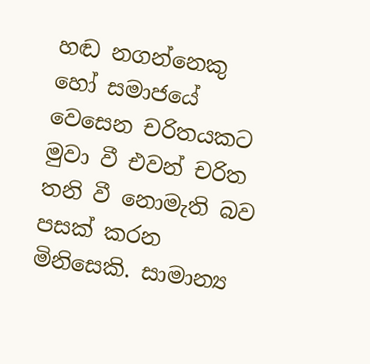හඬ නගන්නෙකු හෝ සමාජයේ වෙසෙන චරිතයකට මුවා වී එවන් චරිත තනි වී නොමැති බව පසක් කරන මිනිසෙකි. සාමාන්‍ය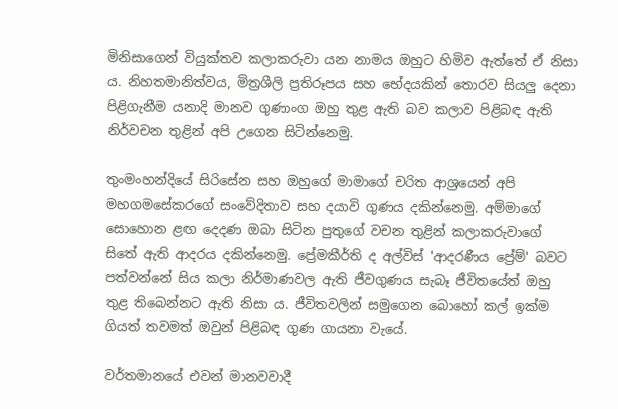මිනිසාගෙන් වියුක්තව කලාකරුවා යන නාමය ඔහුට හිමිව ඇත්තේ ඒ නිසා ය. නිහතමානිත්වය, මිත්‍රශීලි ප්‍රතිරූපය සහ භේදයකින් තොරව සියලු දෙනා පිළිගැනීම යනාදි මානව ගුණාංග ඔහු තුළ ඇති බව කලාව පිළිබඳ ඇති නිර්වචන තුළින් අපි උගෙන සිටින්නෙමු.

තුංමංහන්දියේ සිරිසේන සහ ඔහුගේ මාමාගේ චරිත ආශ්‍රයෙන් අපි මහගමසේකරගේ සංවේදිතාව සහ දයාවි ගුණය දකින්නෙමු. අම්මාගේ සොහොන ළඟ දෙදණ ඔබා සිටින පුතුගේ වචන තුළින් කලාකරුවාගේ සිතේ ඇති ආදරය දකින්නෙමු. ප්‍රේමකීර්ති ද අල්විස් 'ආදරණීය ප්‍රේම්' බවට පත්වන්නේ සිය කලා නිර්මාණවල ඇති ජීවගුණය සැබෑ ජීවිතයේත් ඔහු තුළ තිබෙන්නට ඇති නිසා ය. ජීවිතවලින් සමුගෙන බොහෝ කල් ඉක්ම ගියත් තවමත් ඔවුන් පිළිබඳ ගුණ ගායනා වැයේ.

වර්තමානයේ එවන් මානවවාදී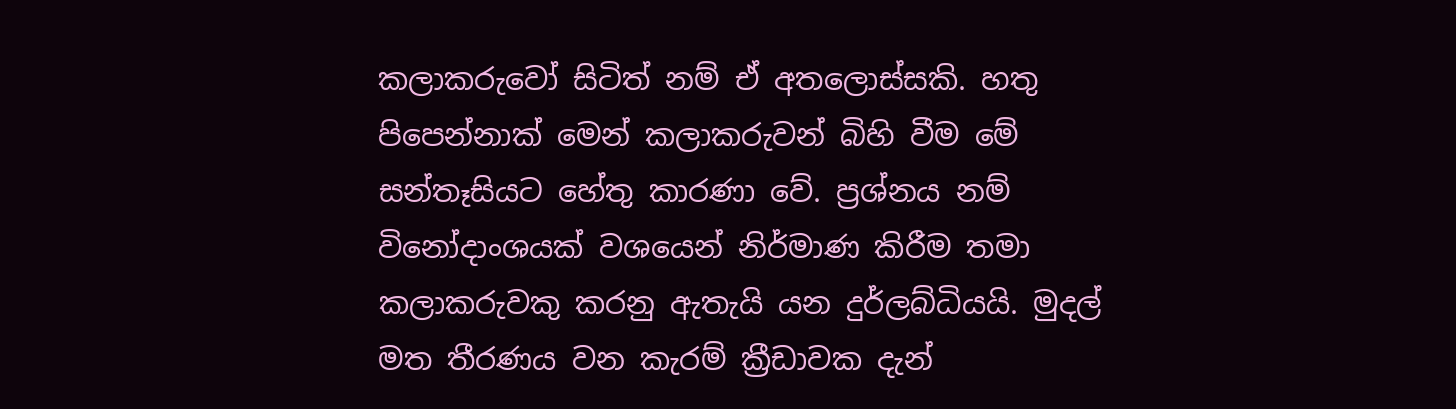කලාකරුවෝ සිටිත් නම් ඒ අතලොස්සකි. හතු පිපෙන්නාක් මෙන් කලාකරුවන් බිහි වීම මේ සන්තෑසියට හේතු කාරණා වේ. ප්‍රශ්නය නම් විනෝදාංශයක් වශයෙන් නිර්මාණ කිරීම තමා කලාකරුවකු කරනු ඇතැයි යන දුර්ලබ්ධියයි. මුදල් මත තීරණය වන කැරම් ක්‍රීඩාවක දැන්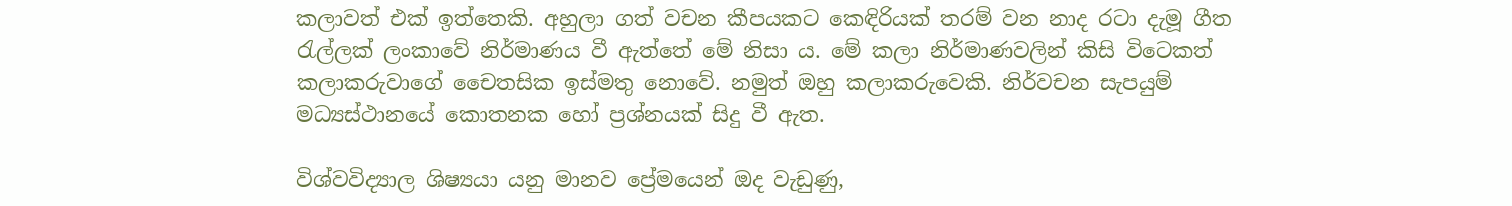කලාවත් එක් ඉත්තෙකි. අහුලා ගත් වචන කීපයකට කෙඳිරියක් තරම් වන නාද රටා දැමූ ගීත රැල්ලක් ලංකාවේ නිර්මාණය වී ඇත්තේ මේ නිසා ය. මේ කලා නිර්මාණවලින් කිසි විටෙකත් කලාකරුවාගේ චෛතසික ඉස්මතු නොවේ. නමුත් ඔහු කලාකරුවෙකි. නිර්වචන සැපයුම් මධ්‍යස්ථානයේ කොතනක හෝ ප්‍රශ්නයක් සිදු වී ඇත.

විශ්වවිද්‍යාල ශිෂ්‍යයා යනු මානව ප්‍රේමයෙන් ඔද වැඩුණු,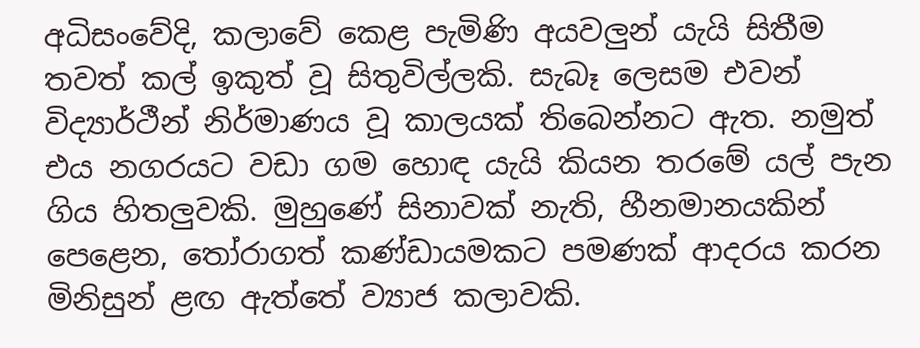අධිසංවේදි, කලාවේ කෙළ පැමිණි අයවලුන් යැයි සිතීම තවත් කල් ඉකුත් වූ සිතුවිල්ලකි. සැබෑ ලෙසම එවන් විද්‍යාර්ථීන් නිර්මාණය වූ කාලයක් තිබෙන්නට ඇත. නමුත් එය නගරයට වඩා ගම හොඳ යැයි කියන තරමේ යල් පැන ගිය හිතලුවකි. මුහුණේ සිනාවක් නැති, හීනමානයකින් පෙළෙන, තෝරාගත් කණ්ඩායමකට පමණක් ආදරය කරන මිනිසුන් ළඟ ඇත්තේ ව්‍යාජ කලාවකි.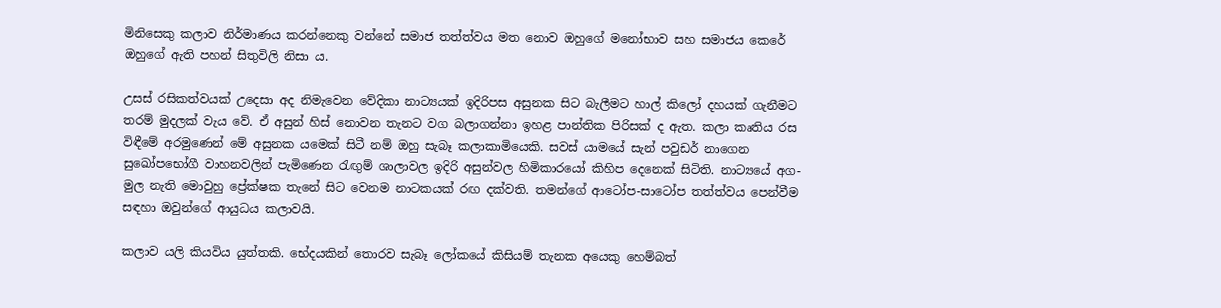මිනිසෙකු කලාව නිර්මාණය කරන්නෙකු වන්නේ සමාජ තත්ත්වය මත නොව ඔහුගේ මනෝභාව සහ සමාජය කෙරේ ඔහුගේ ඇති පහන් සිතුවිලි නිසා ය.

උසස් රසිකත්වයක් උදෙසා අද නිමැවෙන වේදිකා නාට්‍යයක් ඉදිරිපස අසුනක සිට බැලීමට හාල් කිලෝ දහයක් ගැනීමට තරම් මුදලක් වැය වේ. ඒ අසුන් හිස් නොවන තැනට වග බලාගන්නා ඉහළ පාන්තික පිරිසක් ද ඇත. කලා කෘතිය රස විඳීමේ අරමුණෙන් මේ අසුනක යමෙක් සිටී නම් ඔහු සැබෑ කලාකාමියෙකි. සවස් යාමයේ සැන් පවුඩර් නාගෙන සුඛෝපභෝගී වාහනවලින් පැමිණෙන රැඟුම් ශාලාවල ඉදිරි අසුන්වල හිමිකාරයෝ කිහිප දෙනෙක් සිටිති. නාට්‍යයේ අග-මුල නැති මොවුහු ප්‍රේක්ෂක තැනේ සිට වෙනම නාටකයක් රඟ දක්වති. තමන්ගේ ආටෝප-සාටෝප තත්ත්වය පෙන්වීම සඳහා ඔවුන්ගේ ආයුධය කලාවයි.

කලාව යලි කියවිය යුත්තකි. භේදයකින් තොරව සැබෑ ලෝකයේ කිසියම් තැනක අයෙකු හෙම්බත්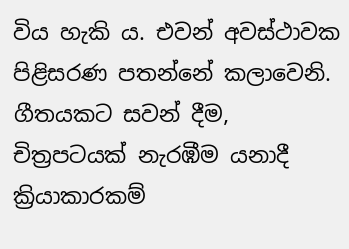විය හැකි ය. එවන් අවස්ථාවක පිළිසරණ පතන්නේ කලාවෙනි. ගීතයකට සවන් දීම, චිත්‍රපටයක් නැරඹීම යනාදී ක්‍රියාකාරකම්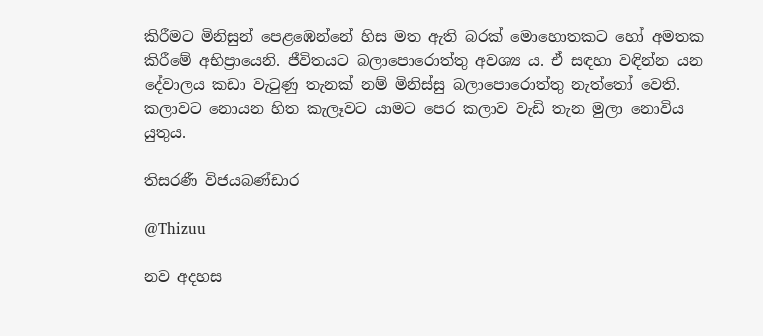කිරීමට මිනිසුන් පෙළඹෙන්නේ හිස මත ඇති බරක් මොහොතකට හෝ අමතක කිරීමේ අභිප්‍රායෙනි. ජීවිතයට බලාපොරොත්තු අවශ්‍ය ය. ඒ සඳහා වඳින්න යන දේවාලය කඩා වැටුණු තැනක් නම් මිනිස්සු බලාපොරොත්තු නැත්තෝ වෙති. කලාවට නොයන හිත කැලෑවට යාමට පෙර කලාව වැඩි තැන මුලා නොවිය යුතුය.

තිසරණී විජයබණ්ඩාර

@Thizuu

නව අදහස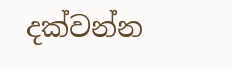දක්වන්න